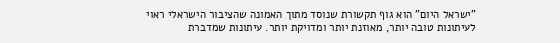"ישראל היום" הוא גוף תקשורת שנוסד מתוך האמונה שהציבור הישראלי ראוי לעיתונות טובה יותר, מאוזנת יותר ומדויקת יותר. עיתונות שמדברת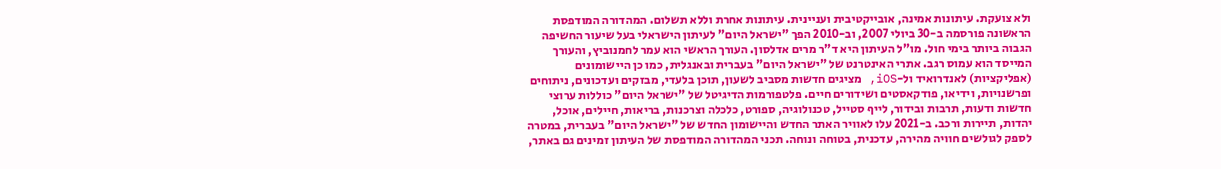ולא צועקת. עיתונות אמינה, אובייקטיבית ועניינית. עיתונות אחרת וללא תשלום. המהדורה המודפסת הראשונה פורסמה ב-30 ביולי 2007, וב-2010 הפך "ישראל היום" לעיתון הישראלי בעל שיעור החשיפה הגבוה ביותר בימי חול. מו"ל העיתון היא ד"ר מרים אדלסון. העורך הראשי הוא עמר לחמנוביץ, והעורך המייסד הוא עמוס רגב. אתרי האינטרנט של "ישראל היום" בעברית ובאנגלית, כמו כן היישומונים (אפליקציות) לאנדרואיד ול-iOS, מציגים חדשות מסביב לשעון, תוכן בלעדי, מבזקים ועדכונים, ניתוחים ופרשנויות, וידיאו, פודקאסטים ושידורים חיים. פלטפורמות הדיגיטל של "ישראל היום" כוללות ערוצי חדשות ודעות, תרבות ובידור, לייף סטייל, טכנולוגיה, ספורט, כלכלה וצרכנות, בריאות, חיילים, אוכל, יהדות, תיירות ורכב. ב-2021 עלו לאוויר האתר החדש והיישומון החדש של "ישראל היום" בעברית, במטרה לספק לגולשים חוויה מהירה, עדכנית, בטוחה ונוחה. תכני המהדורה המודפסת של העיתון זמינים גם באתר,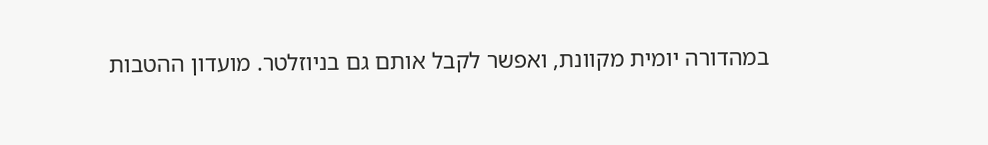במהדורה יומית מקוונת, ואפשר לקבל אותם גם בניוזלטר. מועדון ההטבות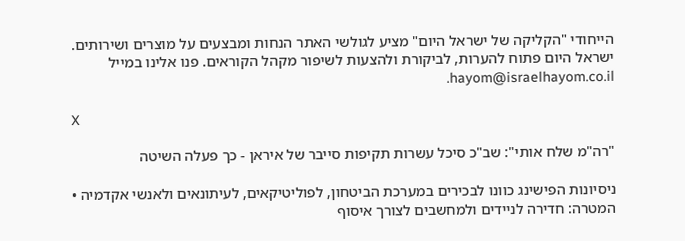הייחודי "הקליקה של ישראל היום" מציע לגולשי האתר הנחות ומבצעים על מוצרים ושירותים. ישראל היום פתוח להערות, לביקורת ולהצעות לשיפור מקהל הקוראים. פנו אלינו במייל hayom@israelhayom.co.il.

X

"רה"מ שלח אותי": שב"כ סיכל עשרות תקיפות סייבר של איראן - כך פעלה השיטה

ניסיונות הפישינג כוונו לבכירים במערכת הביטחון, לפוליטיקאים, לעיתונאים ולאנשי אקדמיה • המטרה: חדירה לניידים ולמחשבים לצורך איסוף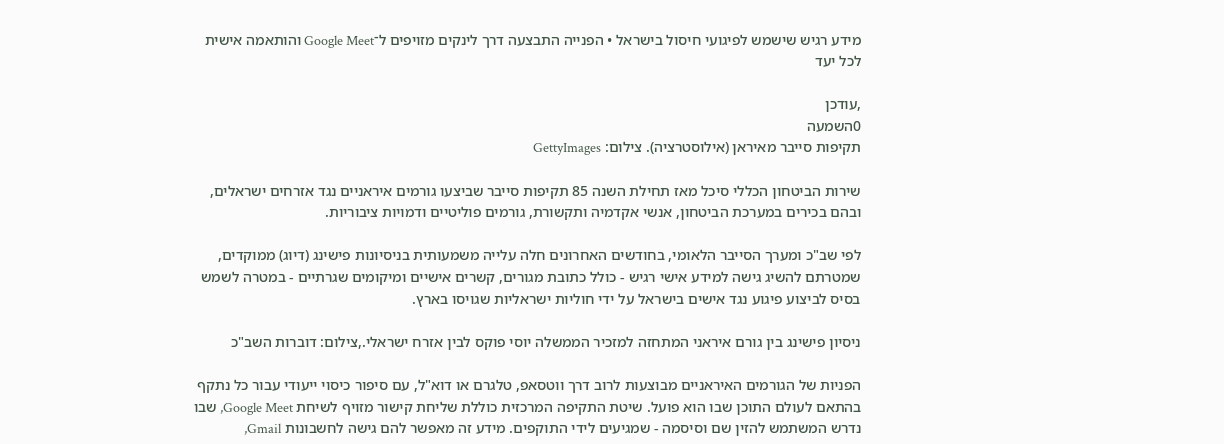מידע רגיש שישמש לפיגועי חיסול בישראל • הפנייה התבצעה דרך לינקים מזויפים ל־Google Meet והותאמה אישית לכל יעד

,עודכן
0השמעה
תקיפות סייבר מאיראן (אילוסטרציה). צילום: GettyImages

שירות הביטחון הכללי סיכל מאז תחילת השנה 85 תקיפות סייבר שביצעו גורמים איראניים נגד אזרחים ישראלים, ובהם בכירים במערכת הביטחון, אנשי אקדמיה ותקשורת, גורמים פוליטיים ודמויות ציבוריות.

לפי שב"כ ומערך הסייבר הלאומי, בחודשים האחרונים חלה עלייה משמעותית בניסיונות פישינג (דיוג) ממוקדים, שמטרתם להשיג גישה למידע אישי רגיש - כולל כתובת מגורים, קשרים אישיים ומיקומים שגרתיים - במטרה לשמש בסיס לביצוע פיגוע נגד אישים בישראל על ידי חוליות ישראליות שגויסו בארץ.

ניסיון פישינג בין גורם איראני המתחזה למזכיר הממשלה יוסי פוקס לבין אזרח ישראלי.,צילום: דוברות השב"כ

הפניות של הגורמים האיראניים מבוצעות לרוב דרך ווטסאפ, טלגרם או דוא"ל, עם סיפור כיסוי ייעודי עבור כל נתקף בהתאם לעולם התוכן שבו הוא פועל. שיטת התקיפה המרכזית כוללת שליחת קישור מזויף לשיחת Google Meet, שבו נדרש המשתמש להזין שם וסיסמה - שמגיעים לידי התוקפים. מידע זה מאפשר להם גישה לחשבונות Gmail,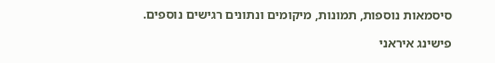סיסמאות נוספות, תמונות, מיקומים ונתונים רגישים נוספים.

פישינג איראני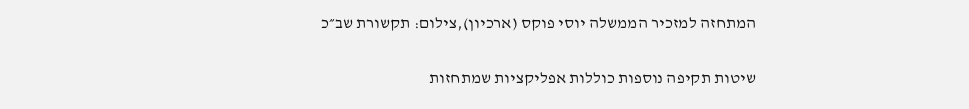המתחזה למזכיר הממשלה יוסי פוקס (ארכיון),צילום: תקשורת שב״כ

שיטות תקיפה נוספות כוללות אפליקציות שמתחזות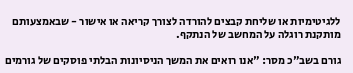ללגיטימיות או שליחת קבצים להורדה לצורך קריאה או אישור - שבאמצעותם מותקנת רוגלה על המחשב של הנתקף.

גורם בשב"כ מסר: "אנו רואים את המשך הניסיונות הבלתי פוסקים של גורמים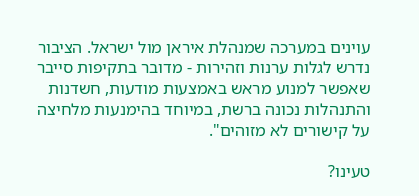עוינים במערכה שמנהלת איראן מול ישראל. הציבור נדרש לגלות ערנות וזהירות - מדובר בתקיפות סייבר שאפשר למנוע מראש באמצעות מודעות, חשדנות והתנהלות נכונה ברשת, במיוחד בהימנעות מלחיצה על קישורים לא מזוהים".

טעינו?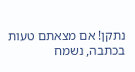נתקן! אם מצאתם טעות בכתבה, נשמח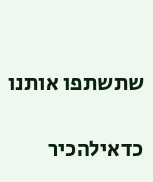שתשתפו אותנו

כדאילהכיר